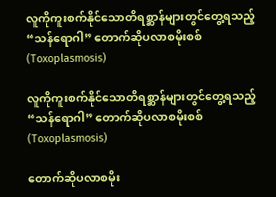လူကိုကူးစက်နိုင်သောတိရစ္ဆာန်များတွင်တွေ့ရသည့် “သန်ရောဂါ” တောက်ဆိုပလာစမိုးစစ် (Toxoplasmosis)

လူကိုကူးစက်နိုင်သောတိရစ္ဆာန်များတွင်တွေ့ရသည့် “သန်ရောဂါ” တောက်ဆိုပလာစမိုးစစ် (Toxoplasmosis)

တောက်ဆိုပလာစမိုး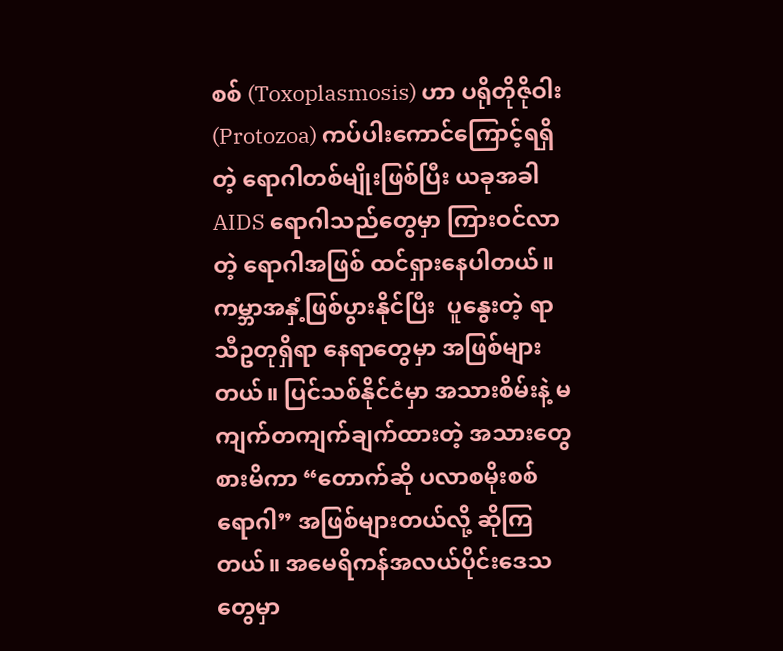စစ် (Toxoplasmosis) ဟာ ပရိုတိုဇိုဝါး (Protozoa) ကပ်ပါးကောင်ကြောင့်ရရှိတဲ့ ရောဂါတစ်မျိုးဖြစ်ပြီး ယခုအခါ AIDS ရောဂါသည်တွေမှာ ကြားဝင်လာတဲ့ ရောဂါအဖြစ် ထင်ရှားနေပါတယ်။ ကမ္ဘာအနှံ့ဖြစ်ပွားနိုင်ပြီး  ပူနွေးတဲ့ ရာသီဥတုရှိရာ နေရာတွေမှာ အဖြစ်များတယ်။ ပြင်သစ်နိုင်ငံမှာ အသားစိမ်းနဲ့ မကျက်တကျက်ချက်ထားတဲ့ အသားတွေစားမိကာ “တောက်ဆို ပလာစမိုးစစ်ရောဂါ” အဖြစ်များတယ်လို့ ဆိုကြတယ်။ အမေရိကန်အလယ်ပိုင်းဒေသတွေမှာ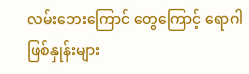လမ်းဘေးကြောင် တွေကြောင့် ရောဂါဖြစ်နှုန်းများ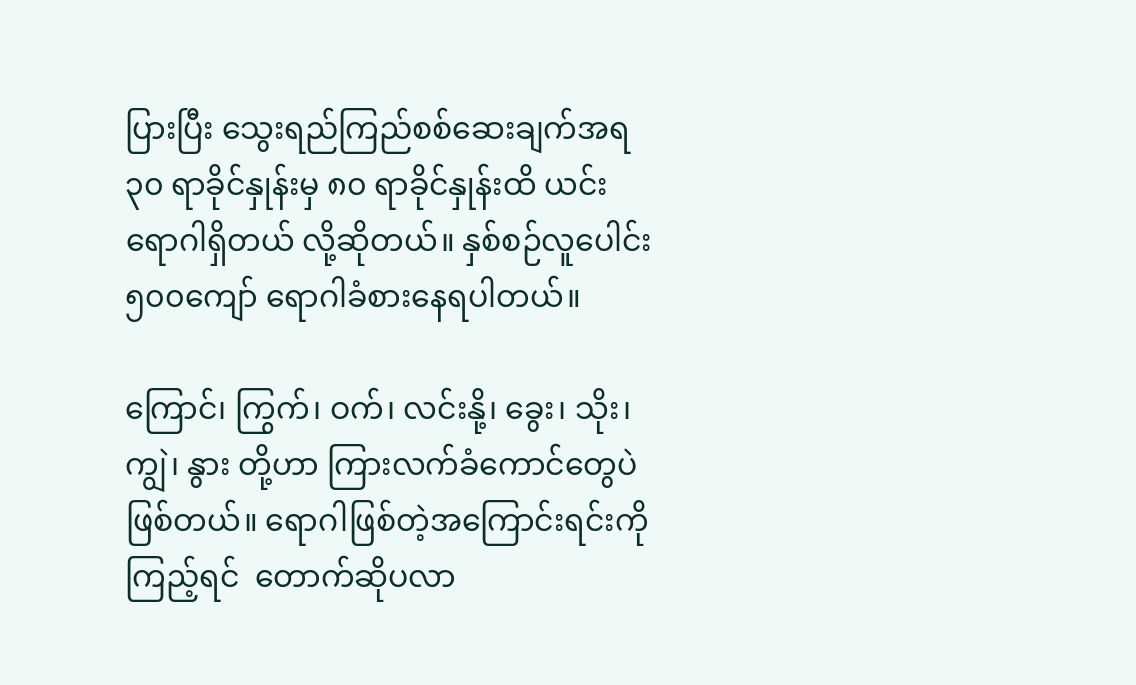ပြားပြီး သွေးရည်ကြည်စစ်ဆေးချက်အရ ၃၀ ရာခိုင်နှုန်းမှ ၈၀ ရာခိုင်နှုန်းထိ ယင်းရောဂါရှိတယ် လို့ဆိုတယ်။ နှစ်စဉ်လူပေါင်း ၅၀၀ကျော် ရောဂါခံစားနေရပါတယ်။

ကြောင်၊ ကြွက်၊ ဝက်၊ လင်းနို့၊ ခွေး၊ သိုး၊ ကျွဲ၊ နွား တို့ဟာ ကြားလက်ခံကောင်တွေပဲဖြစ်တယ်။ ရောဂါဖြစ်တဲ့အကြောင်းရင်းကိုကြည့်ရင်  တောက်ဆိုပလာ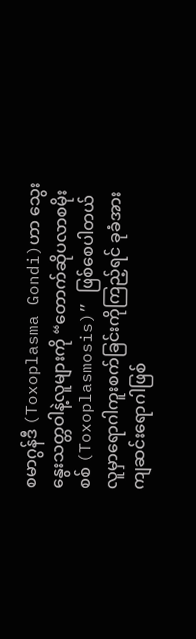စမာဂွန်ဒီ (Toxoplasma Gondi)ဟာ သွေးနွေးသတ္တဝါနဲ့လူများကို “တောက်ဆိုပလာစမိုးစစ် (Toxoplasmosis)” ဖြစ်စေပါတယ် လူမှာရောဂါကူးစက်ခြင်းကိုကြည့်ရင် ခုခံအားကျဆင်းရောဂါဖြစ်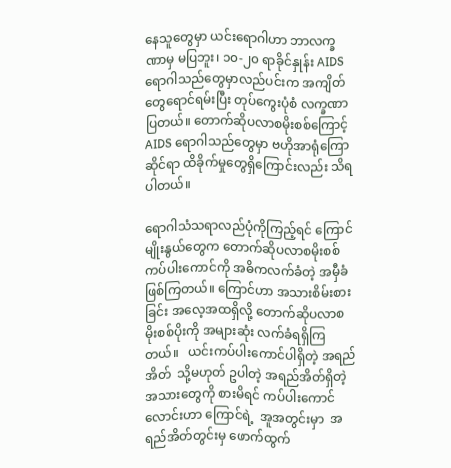နေသူတွေမှာ ယင်းရောဂါဟာ ဘာလက္ခဏာမှ မပြဘူး၊ ၁၀-၂၀ ရာခိုင်နှုန်း AIDS ရောဂါသည်တွေမှာလည်ပင်းက အကျိတ်တွေရောင်ရမ်းပြီး တုပ်ကွေးပုံစံ လက္ခဏာပြတယ်။ တောက်ဆိုပလာစမိုးစစ်ကြောင့် AIDS ရောဂါသည်တွေမှာ ဗဟိုအာရုံကြောဆိုင်ရာ ထိခိုက်မှုတွေရှိကြောင်းလည်း သိရပါတယ်။

ရောဂါသံသရာလည်ပုံကိုကြည့်ရင် ကြောင်မျိုးနွယ်တွေက တောက်ဆိုပလာစမိုးစစ် ကပ်ပါးကောင်ကို အဓိကလက်ခံတဲ့ အမှီခံ  ဖြစ်ကြတယ်။ ကြောင်ဟာ အသားစိမ်းစားခြင်း အလေ့အထရှိလို့ တောက်ဆိုပလာစမိုးစစ်ပိုးကို အများဆုံး လက်ခံရရှိကြတယ်။   ယင်းကပ်ပါးကောင်ပါရှိတဲ့ အရည်အိတ်  သို့မဟုတ် ဥပါတဲ့ အရည်အိတ်ရှိတဲ့ အသားတွေကို စားမိရင် ကပ်ပါးကောင်လောင်းဟာ ကြောင်ရဲ့  အူအတွင်းမှာ  အရည်အိတ်တွင်းမှ ဖောက်ထွက်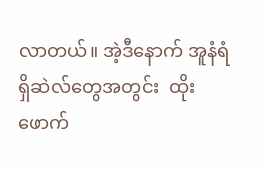လာတယ်။ အဲ့ဒီနောက် အူနံရံရှိဆဲလ်တွေအတွင်း  ထိုးဖောက်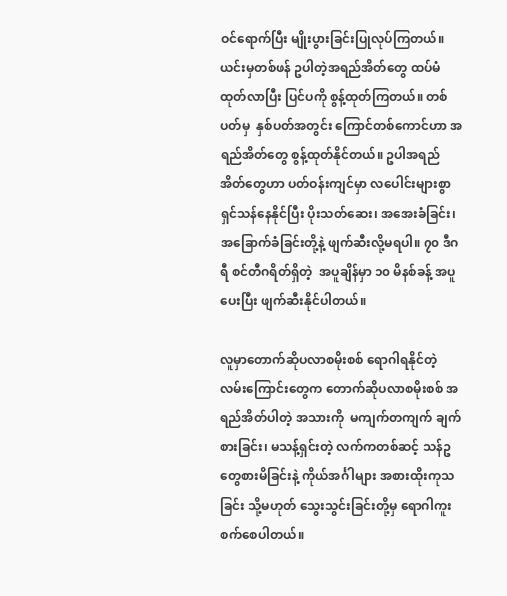ဝင်ရောက်ပြီး မျိုးပွားခြင်းပြုလုပ်ကြတယ်။ ယင်းမှတစ်ဖန် ဥပါတဲ့အရည်အိတ်တွေ ထပ်မံထုတ်လာပြီး ပြင်ပကို စွန့်ထုတ်ကြတယ်။ တစ်ပတ်မှ  နှစ်ပတ်အတွင်း ကြောင်တစ်ကောင်ဟာ အရည်အိတ်တွေ စွန့်ထုတ်နိုင်တယ်။ ဥပါအရည်အိတ်တွေဟာ ပတ်ဝန်းကျင်မှာ လပေါင်းများစွာ  ရှင်သန်နေနိုင်ပြီး ပိုးသတ်ဆေး၊ အအေးခံခြင်း၊ အခြောက်ခံခြင်းတို့နဲ့ ဖျက်ဆီးလို့မရပါ။ ၇၀ ဒီဂရီ စင်တီဂရိတ်ရှိတဲ့  အပူချိန်မှာ ၁၀ မိနစ်ခန့် အပူပေးပြီး ဖျက်ဆီးနိုင်ပါတယ်။

လူမှာတောက်ဆိုပလာစမိုးစစ် ရောဂါရနိုင်တဲ့ လမ်းကြောင်းတွေက တောက်ဆိုပလာစမိုးစစ် အရည်အိတ်ပါတဲ့ အသားကို  မကျက်တကျက် ချက်စားခြင်း၊ မသန့်ရှင်းတဲ့ လက်ကတစ်ဆင့် သန်ဥတွေစားမိခြင်းနဲ့ ကိုယ်အင်္ဂါများ အစားထိုးကုသခြင်း သို့မဟုတ် သွေးသွင်းခြင်းတို့မှ ရောဂါကူးစက်စေပါတယ်။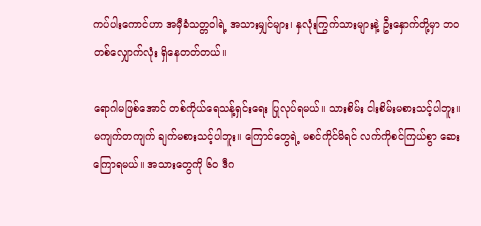ကပ်ပါးကောင်ဟာ အမှီခံသတ္တဝါရဲ့ အသားမျှင်များ၊ နှလုံးကြွက်သားများနဲ့ ဦးနှောက်တို့မှာ ဘဝတစ်လျှောက်လုံး ရှိနေတတ်တယ်။

ရောဂါမဖြစ်အောင် တစ်ကိုယ်ရေသန့်ရှင်းရေး ပြုလုပ်ရမယ်။ သားစိမ်း ငါးစိမ်းမစားသင့်ပါဘူး။ မကျက်တကျက် ချက်မစားသင့်ပါဘူး။ ကြောင်တွေရဲ့ မစင်ကိုင်မိရင် လက်ကိုစင်ကြယ်စွာ ဆေးကြောရမယ်။ အသားတွေကို ၆၀ ဒီဂ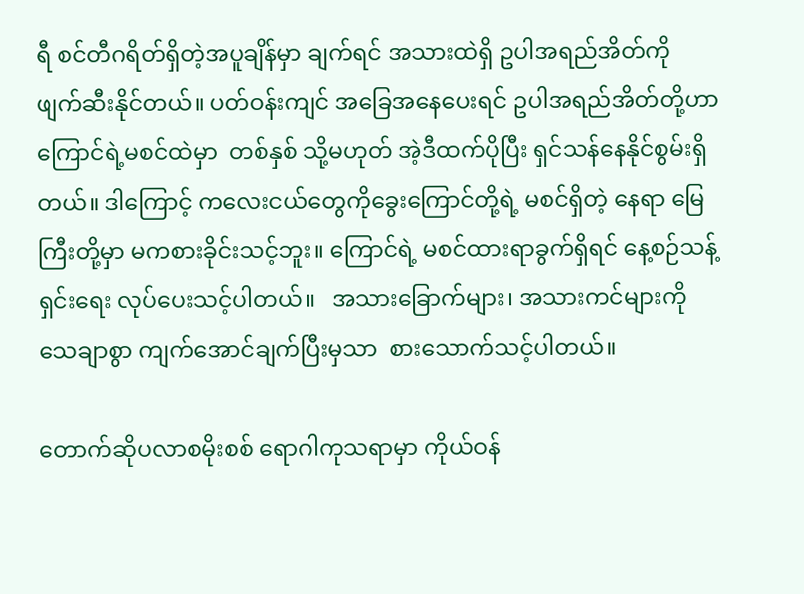ရီ စင်တီဂရိတ်ရှိတဲ့အပူချိန်မှာ ချက်ရင် အသားထဲရှိ ဥပါအရည်အိတ်ကို ဖျက်ဆီးနိုင်တယ်။ ပတ်ဝန်းကျင် အခြေအနေပေးရင် ဥပါအရည်အိတ်တို့ဟာ ကြောင်ရဲ့မစင်ထဲမှာ  တစ်နှစ် သို့မဟုတ် အဲ့ဒီထက်ပိုပြီး ရှင်သန်နေနိုင်စွမ်းရှိတယ်။ ဒါကြောင့် ကလေးငယ်တွေကိုခွေးကြောင်တို့ရဲ့ မစင်ရှိတဲ့ နေရာ မြေကြီးတို့မှာ မကစားခိုင်းသင့်ဘူး။ ကြောင်ရဲ့ မစင်ထားရာခွက်ရှိရင် နေ့စဉ်သန့်ရှင်းရေး လုပ်ပေးသင့်ပါတယ်။   အသားခြောက်များ၊ အသားကင်များကို သေချာစွာ ကျက်အောင်ချက်ပြီးမှသာ  စားသောက်သင့်ပါတယ်။

တောက်ဆိုပလာစမိုးစစ် ရောဂါကုသရာမှာ ကိုယ်ဝန်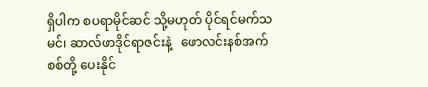ရှိပါက စပရာမိုင်ဆင် သို့မဟုတ် ပိုင်ရင်မက်သမင်၊ ဆာလ်ဖာဒိုင်ရာဇင်းနဲ့   ဖောလင်းနစ်အက်စစ်တို့ ပေးနိုင်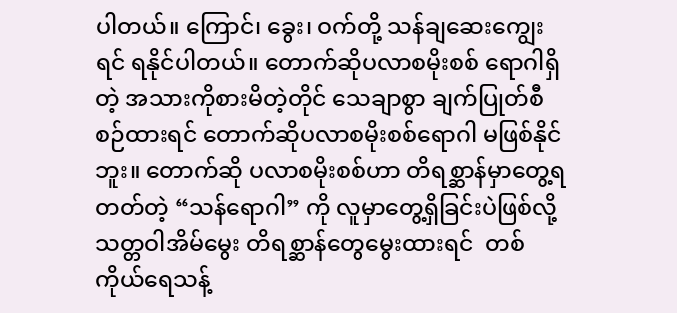ပါတယ်။ ကြောင်၊ ခွေး၊ ဝက်တို့ သန်ချဆေးကျွေးရင် ရနိုင်ပါတယ်။ တောက်ဆိုပလာစမိုးစစ် ရောဂါရှိတဲ့ အသားကိုစားမိတဲ့တိုင် သေချာစွာ ချက်ပြုတ်စီစဉ်ထားရင် တောက်ဆိုပလာစမိုးစစ်ရောဂါ မဖြစ်နိုင်ဘူး။ တောက်ဆို ပလာစမိုးစစ်ဟာ တိရစ္ဆာန်မှာတွေ့ရတတ်တဲ့ “သန်ရောဂါ” ကို လူမှာတွေ့ရှိခြင်းပဲဖြစ်လို့ သတ္တဝါအိမ်မွေး တိရစ္ဆာန်တွေမွေးထားရင်  တစ်ကိုယ်ရေသန့်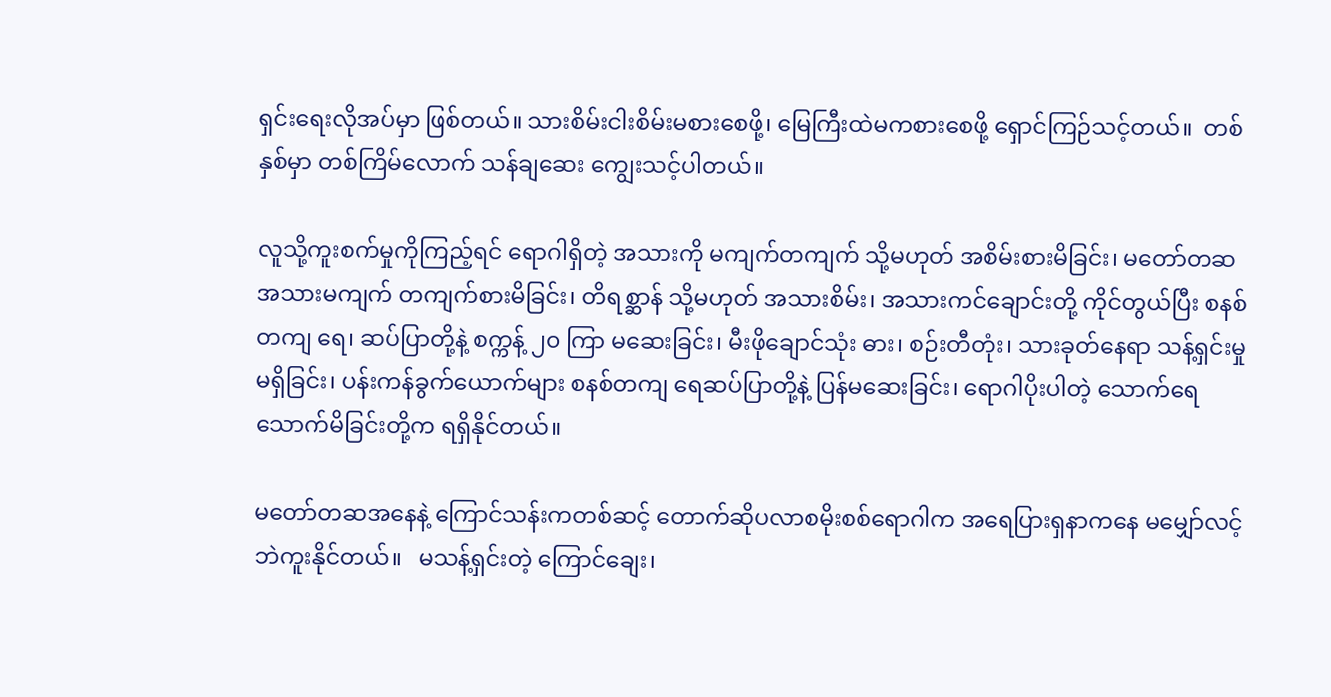ရှင်းရေးလိုအပ်မှာ ဖြစ်တယ်။ သားစိမ်းငါးစိမ်းမစားစေဖို့၊ မြေကြီးထဲမကစားစေဖို့ ရှောင်ကြဉ်သင့်တယ်။  တစ်နှစ်မှာ တစ်ကြိမ်လောက် သန်ချဆေး ကျွေးသင့်ပါတယ်။

လူသို့ကူးစက်မှုကိုကြည့်ရင် ရောဂါရှိတဲ့ အသားကို မကျက်တကျက် သို့မဟုတ် အစိမ်းစားမိခြင်း၊ မတော်တဆ အသားမကျက် တကျက်စားမိခြင်း၊ တိရစ္ဆာန် သို့မဟုတ် အသားစိမ်း၊ အသားကင်ချောင်းတို့ ကိုင်တွယ်ပြီး စနစ်တကျ ရေ၊ ဆပ်ပြာတို့နဲ့ စက္ကန့် ၂၀ ကြာ မဆေးခြင်း၊ မီးဖိုချောင်သုံး ဓား၊ စဉ်းတီတုံး၊ သားခုတ်နေရာ သန့်ရှင်းမှုမရှိခြင်း၊ ပန်းကန်ခွက်ယောက်များ စနစ်တကျ ရေဆပ်ပြာတို့နဲ့ ပြန်မဆေးခြင်း၊ ရောဂါပိုးပါတဲ့ သောက်ရေသောက်မိခြင်းတို့က ရရှိနိုင်တယ်။

မတော်တဆအနေနဲ့ ကြောင်သန်းကတစ်ဆင့် တောက်ဆိုပလာစမိုးစစ်ရောဂါက အရေပြားရှနာကနေ မမျှော်လင့်ဘဲကူးနိုင်တယ်။   မသန့်ရှင်းတဲ့ ကြောင်ချေး၊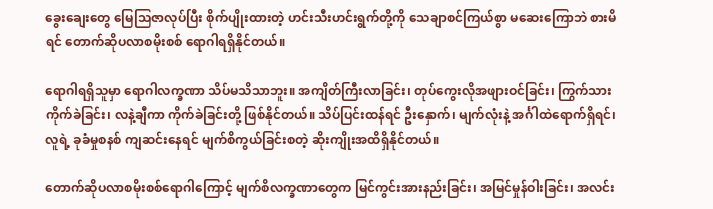ခွေးချေးတွေ မြေသြဇာလုပ်ပြီး စိုက်ပျိုးထားတဲ့ ဟင်းသီးဟင်းရွက်တို့ကို သေချာစင်ကြယ်စွာ မဆေးကြောဘဲ စားမိရင် တောက်ဆိုပလာစမိုးစစ် ရောဂါရရှိနိုင်တယ်။

ရောဂါရရှိသူမှာ ရောဂါလက္ခဏာ သိပ်မသိသာဘူး။ အကျိတ်ကြီးလာခြင်း၊ တုပ်ကွေးလိုအဖျားဝင်ခြင်း၊ ကြွက်သားကိုက်ခဲခြင်း၊ လနဲ့ချီကာ ကိုက်ခဲခြင်းတို့ ဖြစ်နိုင်တယ်။ သိပ်ပြင်းထန်ရင် ဦးနှောက်၊ မျက်လုံးနဲ့ အင်္ဂါထဲရောက်ရှိရင်၊ လူရဲ့ ခုခံမှုစနစ် ကျဆင်းနေရင် မျက်စိကွယ်ခြင်းစတဲ့ ဆိုးကျိုးအထိရှိနိုင်တယ်။

တောက်ဆိုပလာစမိုးစစ်ရောဂါကြောင့် မျက်စိလက္ခဏာတွေက မြင်ကွင်းအားနည်းခြင်း၊ အမြင်မှုန်ဝါးခြင်း၊ အလင်း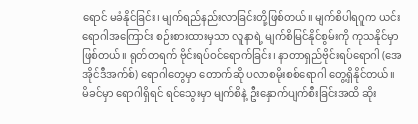ရောင် မခံနိုင်ခြင်း၊ မျက်ရည်နည်းလာခြင်းတို့ဖြစ်တယ်။ မျက်စိပါရဂူက ယင်းရောဂါအကြောင်း စဉ်းစားထားမှသာ လူနာရဲ့ မျက်စိမြင်နိုင်စွမ်းကို ကုသနိုင်မှာဖြစ်တယ်။ ရုတ်တရက် ဗိုင်းရပ်ဝင်ရောက်ခြင်း၊ နာတာရှည်ဗိုင်းရပ်ရောဂါ (အေအိုင်ဒီအက်စ်) ရောဂါတွေမှာ တောက်ဆို ပလာစမိုးစစ်ရောဂါ တွေ့ရှိနိုင်တယ်။ မိခင်မှာ ရောဂါရှိရင် ရင်သွေးမှာ မျက်စိနဲ့ ဦးနှောက်ပျက်စီးခြင်းအထိ ဆိုး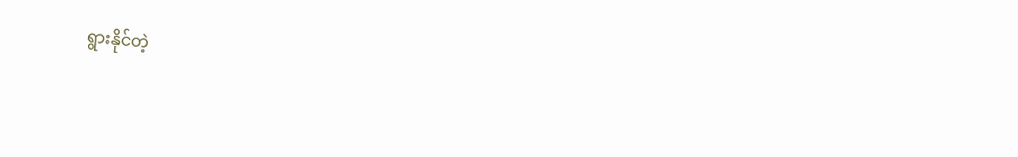ရွားနိုင်တဲ့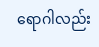ရောဂါလည်း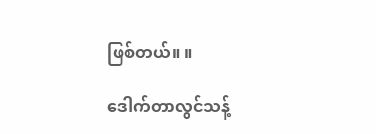ဖြစ်တယ်။ ။

ဒေါက်တာလွင်သန့်